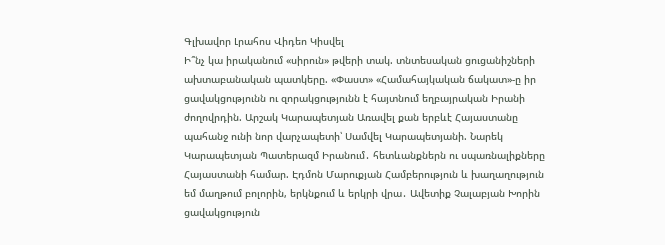Գլխավոր Լրահոս Վիդեո Կիսվել
Ի՞նչ կա իրականում «սիրուն» թվերի տակ. տնտեսական ցուցանիշների ախտաբանական պատկերը. «Փաստ» «Համահայկական ճակատ»-ը իր ցավակցությունն ու զորակցությունն է հայտնում եղբայրական Իրանի ժողովրդին. Արշակ Կարապետյան Առավել քան երբևէ Հայաստանը պահանջ ունի նոր վարչապետի՝ Սամվել Կարապետյանի. Նարեկ Կարապետյան Պատերազմ Իրանում․ հետևանքներն ու սպառնալիքները Հայաստանի համար. Էդմոն Մարուքյան Համբերություն և խաղաղություն եմ մաղթում բոլորին, երկնքում և երկրի վրա․ Ավետիք Չալաբյան Խորին ցավակցություն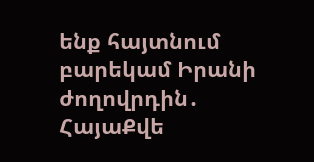ենք հայտնում բարեկամ Իրանի ժողովրդին․ ՀայաՔվե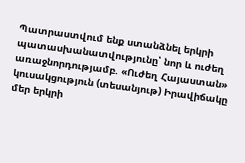Պատրաստվում ենք ստանձնել երկրի պատասխանատվությունը՝ նոր և ուժեղ առաջնորդությամբ. «Ուժեղ Հայաստան» կուսակցություն (տեսանյութ) Իրավիճակը մեր երկրի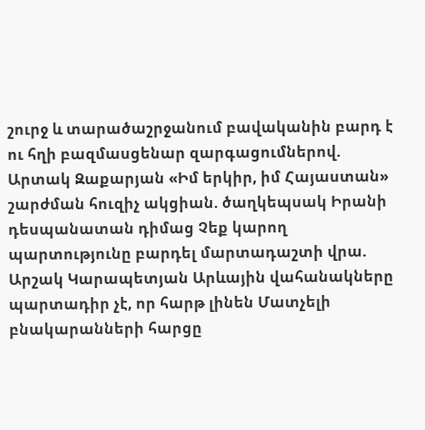շուրջ և տարածաշրջանում բավականին բարդ է ու հղի բազմասցենար զարգացումներով. Արտակ Զաքարյան «Իմ երկիր, իմ Հայաստան» շարժման հուզիչ ակցիան. ծաղկեպսակ Իրանի դեսպանատան դիմաց Չեք կարող պարտությունը բարդել մարտադաշտի վրա. Արշակ Կարապետյան Արևային վահանակները պարտադիր չէ, որ հարթ լինեն Մատչելի բնակարանների հարցը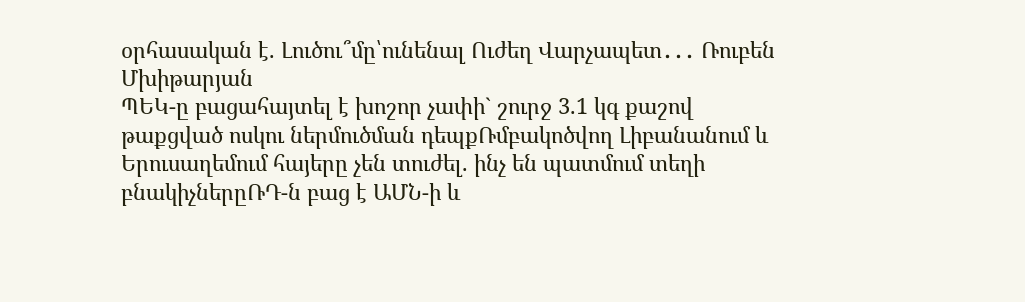օրհասական է. Լուծու՞մը՝ունենալ Ուժեղ Վարչապետ․․․ Ռուբեն Մխիթարյան
ՊԵԿ-ը բացահայտել է խոշոր չափի` շուրջ 3.1 կգ քաշով թաքցված ոսկու ներմուծման դեպքՌմբակոծվող Լիբանանում և Երուսաղեմում հայերը չեն տուժել. ինչ են պատմում տեղի բնակիչներըՌԴ-ն բաց է ԱՄՆ-ի և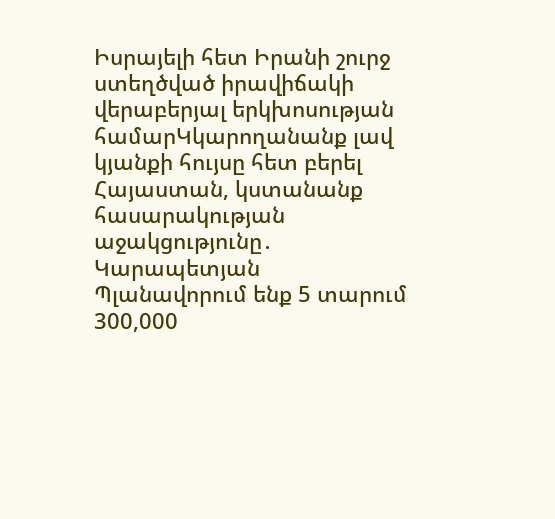Իսրայելի հետ Իրանի շուրջ ստեղծված իրավիճակի վերաբերյալ երկխոսության համարԿկարողանանք լավ կյանքի հույսը հետ բերել Հայաստան, կստանանք հասարակության աջակցությունը․ Կարապետյան Պլանավորում ենք 5 տարում 300,000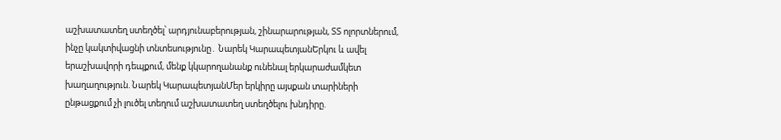աշխատատեղ ստեղծել՝ արդյունաբերության, շինարարության, ՏՏ ոլորտներում, ինչը կակտիվացնի տնտեսությունը․ Նարեկ ԿարապետյանԵրկու և ավել երաշխավորի դեպքում, մենք կկարողանանք ունենալ երկարաժամկետ խաղաղություն. Նարեկ ԿարապետյանՄեր երկիրը այսքան տարիների ընթացքում չի լուծել տեղում աշխատատեղ ստեղծելու խնդիրը.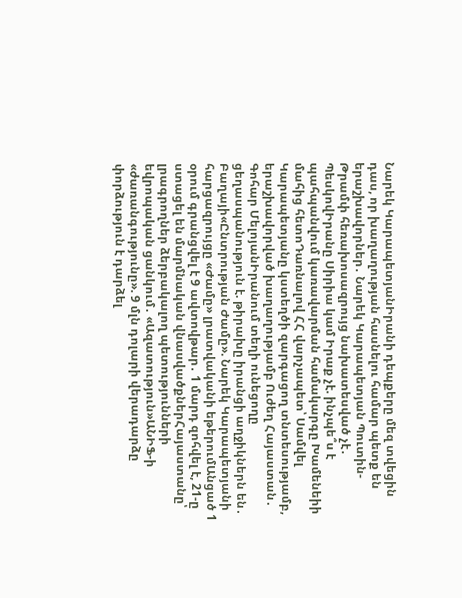Նարեկ ԿարապետյանԻրանի դեպքերը մեզ տվեցին դաս, որ խաղաղության հասնելու համար պետք են երաշխավորներ․ Նարեկ Կարապետյան Պուտին-Թրամփ հեռախոսազրույց նախատեսված չէ․ ՊեսկովԻրանը Սիրիա կամ Իրաք չէ. ինչպե՞ս է պահպանվում կառավարման համակարգը Խամենեիի մահից հետոԴառնալով ՀՀ վարչապետ՝ Սամվել Կարապետյանը կստեղծի զարգացող տնտեսությամբ, երաշխավորված խաղաղությամբ Ուժեղ Հայաստան․ Գոհար ՄելոյանԻրանում տեղի ունեցողը ցեղասպանություն է. թիրախը իրանցի աղջիկներն են․ Բաղայի«Ընտրության Ժամը». Նարեկ Կարապետյանի հարցազրույցը «Ժամը» լրատվականի եթերումԱնցած 1 օրում գրանցվել է 9 ավտովթար․ 1 մարդ զոհվել է, 21-ը ստացել են մարմնական վնասվածքներՀայաստանը՝ լրագրողներ ձերբակալող պետությունների եվրոպական ցանկում․ «Ազատություն»ԱՆԻՖ-ի «ժառանգությունը». 9 մլն դոլարի վերադարձը փորձություն է դարձել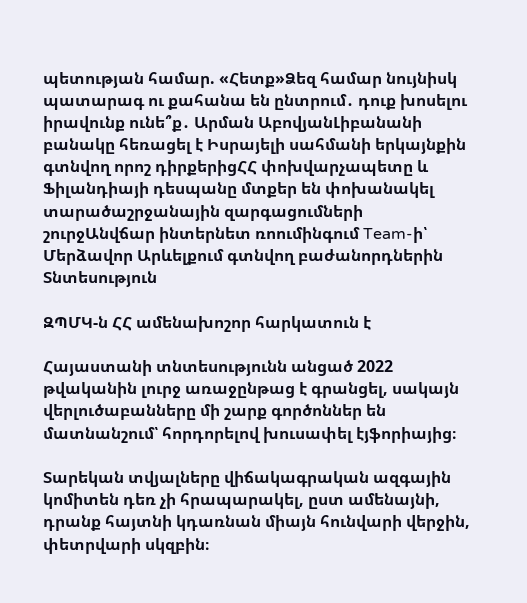պետության համար. «Հետք»Ձեզ համար նույնիսկ պատարագ ու քահանա են ընտրում․ դուք խոսելու իրավունք ունե՞ք․ Արման ԱբովյանԼիբանանի բանակը հեռացել է Իսրայելի սահմանի երկայնքին գտնվող որոշ դիրքերիցՀՀ փոխվարչապետը և Ֆիլանդիայի դեսպանը մտքեր են փոխանակել տարածաշրջանային զարգացումների շուրջԱնվճար ինտերնետ ռոումինգում Team-ի՝ Մերձավոր Արևելքում գտնվող բաժանորդներին
Տնտեսություն

ԶՊՄԿ-ն ՀՀ ամենախոշոր հարկատուն է

Հայաստանի տնտեսությունն անցած 2022 թվականին լուրջ առաջընթաց է գրանցել, սակայն վերլուծաբանները մի շարք գործոններ են մատնանշում՝ հորդորելով խուսափել էյֆորիայից։

Տարեկան տվյալները վիճակագրական ազգային կոմիտեն դեռ չի հրապարակել, ըստ ամենայնի, դրանք հայտնի կդառնան միայն հունվարի վերջին, փետրվարի սկզբին։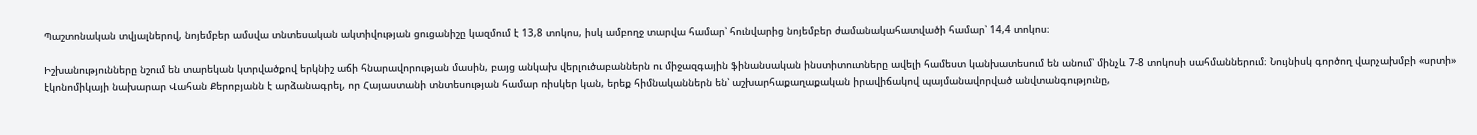Պաշտոնական տվյալներով, նոյեմբեր ամսվա տնտեսական ակտիվության ցուցանիշը կազմում է 13,8 տոկոս, իսկ ամբողջ տարվա համար՝ հունվարից նոյեմբեր ժամանակահատվածի համար՝ 14,4 տոկոս։

Իշխանությունները նշում են տարեկան կտրվածքով երկնիշ աճի հնարավորության մասին, բայց անկախ վերլուծաբաններն ու միջազգային ֆինանսական ինստիտուտները ավելի համեստ կանխատեսում են անում՝ մինչև 7-8 տոկոսի սահմաններում։ Նույնիսկ գործող վարչախմբի «սրտի» էկոնոմիկայի նախարար Վահան Քերոբյանն է արձանագրել, որ Հայաստանի տնտեսության համար ռիսկեր կան, երեք հիմնականներն են՝ աշխարհաքաղաքական իրավիճակով պայմանավորված անվտանգությունը,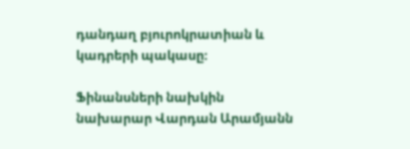դանդաղ բյուրոկրատիան և կադրերի պակասը։

Ֆինանսների նախկին նախարար Վարդան Արամյանն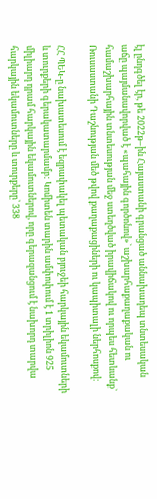էլ ընդգծել էր, թե 2022թ–ին Հայաստանի գրանցած աննախադեպ տնտեսական աճը պայմանավորված է «պահային գործոնով»` աշխարհաքաղաքական ու համաշխարհային տնտեսության մեջ ստեղծված իրավիճակով ու որպես հետևանք` Ռուսաստանի Դաշնության մեծ թվով քաղաքացիների ու կապիտալի ներհոսքով։

ՀՀ ՊԵԿ-ը նախատեսում է եզրափակել պետական բյուջեի հարկային եկամուտների և տուրքերի գերակատարմամբ: Կոմիտեն տարին ամփոփում է 1 տրիլիոն 925 միլիարդ դրամ հարկային եկամուտներով, որը գերազանցում է նախորդ տարվա հարկային եկամուտները և տուրքերը՝ 338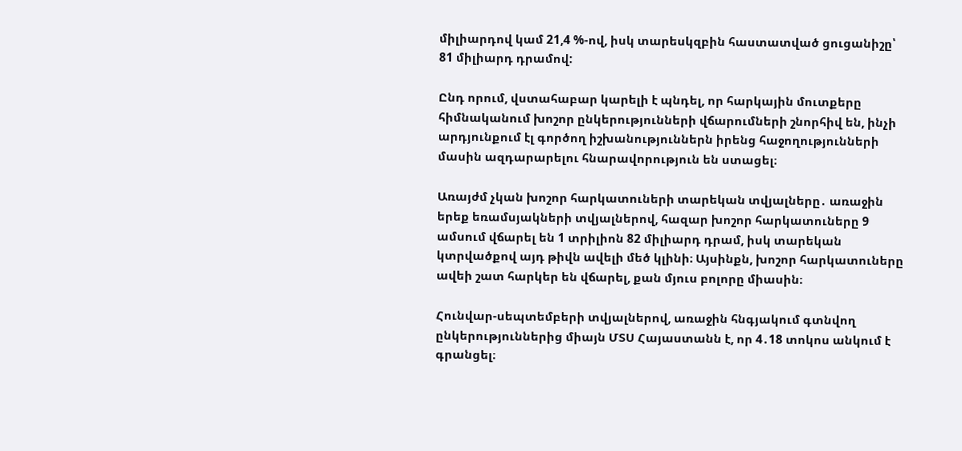միլիարդով կամ 21,4 %-ով, իսկ տարեսկզբին հաստատված ցուցանիշը՝ 81 միլիարդ դրամով:

Ընդ որում, վստահաբար կարելի է պնդել, որ հարկային մուտքերը հիմնականում խոշոր ընկերությունների վճարումների շնորհիվ են, ինչի արդյունքում էլ գործող իշխանություններն իրենց հաջողությունների մասին ազդարարելու հնարավորություն են ստացել։

Առայժմ չկան խոշոր հարկատուների տարեկան տվյալները․ առաջին երեք եռամսյակների տվյալներով, հազար խոշոր հարկատուները 9 ամսում վճարել են 1 տրիլիոն 82 միլիարդ դրամ, իսկ տարեկան կտրվածքով այդ թիվն ավելի մեծ կլինի։ Այսինքն, խոշոր հարկատուները ավեի շատ հարկեր են վճարել, քան մյուս բոլորը միասին։

Հունվար-սեպտեմբերի տվյալներով, առաջին հնգյակում գտնվող ընկերություններից միայն ՄՏՍ Հայաստանն է, որ 4․18 տոկոս անկում է գրանցել։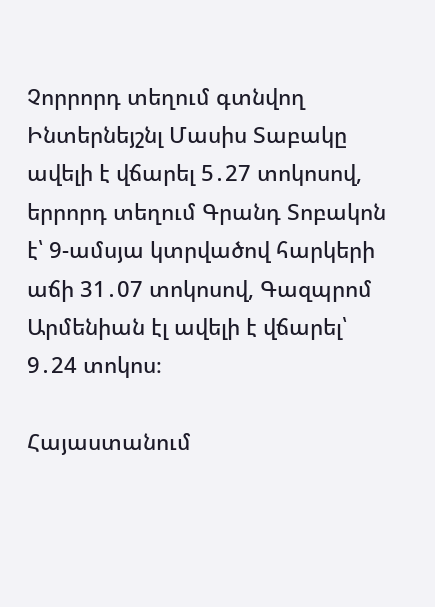Չորրորդ տեղում գտնվող Ինտերնեյշնլ Մասիս Տաբակը ավելի է վճարել 5․27 տոկոսով, երրորդ տեղում Գրանդ Տոբակոն է՝ 9-ամսյա կտրվածով հարկերի աճի 31․07 տոկոսով, Գազպրոմ Արմենիան էլ ավելի է վճարել՝ 9․24 տոկոս։

Հայաստանում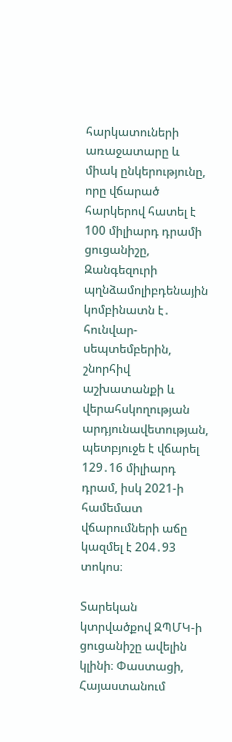հարկատուների առաջատարը և միակ ընկերությունը, որը վճարած հարկերով հատել է 100 միլիարդ դրամի ցուցանիշը, Զանգեզուրի պղնձամոլիբդենային կոմբինատն է․ հունվար-սեպտեմբերին, շնորհիվ աշխատանքի և վերահսկողության արդյունավետության, պետբյուջե է վճարել 129․16 միլիարդ դրամ, իսկ 2021-ի համեմատ վճարումների աճը կազմել է 204․93 տոկոս։

Տարեկան կտրվածքով ԶՊՄԿ-ի ցուցանիշը ավելին կլինի։ Փաստացի, Հայաստանում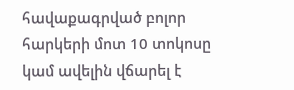հավաքագրված բոլոր հարկերի մոտ 10 տոկոսը կամ ավելին վճարել է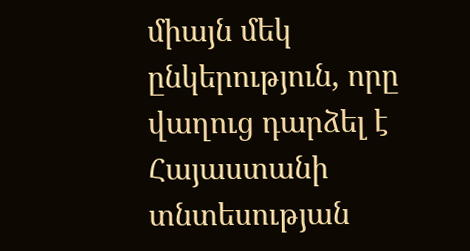միայն մեկ ընկերություն, որը վաղուց դարձել է Հայաստանի տնտեսության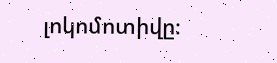լոկոմոտիվը։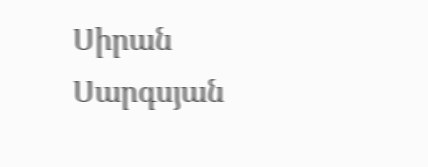Սիրան Սարգսյան